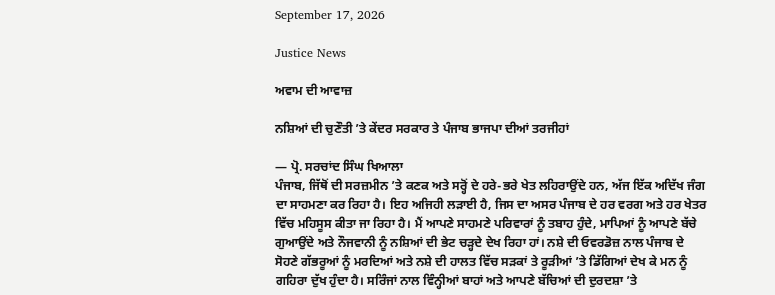September 17, 2026

Justice News

ਅਵਾਮ ਦੀ ਆਵਾਜ਼

ਨਸ਼ਿਆਂ ਦੀ ਚੁਣੌਤੀ ’ਤੇ ਕੇਂਦਰ ਸਰਕਾਰ ਤੇ ਪੰਜਾਬ ਭਾਜਪਾ ਦੀਆਂ ਤਰਜੀਹਾਂ

— ਪ੍ਰੋ. ਸਰਚਾਂਦ ਸਿੰਘ ਖਿਆਲਾ
ਪੰਜਾਬ, ਜਿੱਥੋਂ ਦੀ ਸਰਜ਼ਮੀਨ ’ਤੇ ਕਣਕ ਅਤੇ ਸਰ੍ਹੋਂ ਦੇ ਹਰੇ-ਭਰੇ ਖੇਤ ਲਹਿਰਾਉਂਦੇ ਹਨ, ਅੱਜ ਇੱਕ ਅਦਿੱਖ ਜੰਗ ਦਾ ਸਾਹਮਣਾ ਕਰ ਰਿਹਾ ਹੈ। ਇਹ ਅਜਿਹੀ ਲੜਾਈ ਹੈ, ਜਿਸ ਦਾ ਅਸਰ ਪੰਜਾਬ ਦੇ ਹਰ ਵਰਗ ਅਤੇ ਹਰ ਖੇਤਰ ਵਿੱਚ ਮਹਿਸੂਸ ਕੀਤਾ ਜਾ ਰਿਹਾ ਹੈ। ਮੈਂ ਆਪਣੇ ਸਾਹਮਣੇ ਪਰਿਵਾਰਾਂ ਨੂੰ ਤਬਾਹ ਹੁੰਦੇ, ਮਾਪਿਆਂ ਨੂੰ ਆਪਣੇ ਬੱਚੇ ਗੁਆਉਂਦੇ ਅਤੇ ਨੌਜਵਾਨੀ ਨੂੰ ਨਸ਼ਿਆਂ ਦੀ ਭੇਟ ਚੜ੍ਹਦੇ ਦੇਖ ਰਿਹਾ ਹਾਂ। ਨਸ਼ੇ ਦੀ ਓਵਰਡੋਜ਼ ਨਾਲ ਪੰਜਾਬ ਦੇ ਸੋਹਣੇ ਗੱਭਰੂਆਂ ਨੂੰ ਮਰਦਿਆਂ ਅਤੇ ਨਸ਼ੇ ਦੀ ਹਾਲਤ ਵਿੱਚ ਸੜਕਾਂ ਤੇ ਰੂੜੀਆਂ ’ਤੇ ਡਿੱਗਿਆਂ ਦੇਖ ਕੇ ਮਨ ਨੂੰ ਗਹਿਰਾ ਦੁੱਖ ਹੁੰਦਾ ਹੈ। ਸਰਿੰਜਾਂ ਨਾਲ ਵਿੰਨ੍ਹੀਆਂ ਬਾਹਾਂ ਅਤੇ ਆਪਣੇ ਬੱਚਿਆਂ ਦੀ ਦੁਰਦਸ਼ਾ ’ਤੇ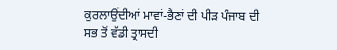ਕੁਰਲਾਉਂਦੀਆਂ ਮਾਵਾਂ-ਭੈਣਾਂ ਦੀ ਪੀੜ ਪੰਜਾਬ ਦੀ ਸਭ ਤੋਂ ਵੱਡੀ ਤ੍ਰਾਸਦੀ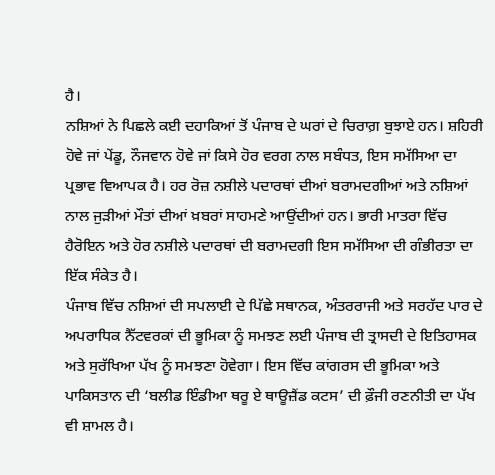ਹੈ।
ਨਸ਼ਿਆਂ ਨੇ ਪਿਛਲੇ ਕਈ ਦਹਾਕਿਆਂ ਤੋਂ ਪੰਜਾਬ ਦੇ ਘਰਾਂ ਦੇ ਚਿਰਾਗ਼ ਬੁਝਾਏ ਹਨ। ਸ਼ਹਿਰੀ ਹੋਵੇ ਜਾਂ ਪੇਂਡੂ, ਨੌਜਵਾਨ ਹੋਵੇ ਜਾਂ ਕਿਸੇ ਹੋਰ ਵਰਗ ਨਾਲ ਸਬੰਧਤ, ਇਸ ਸਮੱਸਿਆ ਦਾ ਪ੍ਰਭਾਵ ਵਿਆਪਕ ਹੈ। ਹਰ ਰੋਜ਼ ਨਸ਼ੀਲੇ ਪਦਾਰਥਾਂ ਦੀਆਂ ਬਰਾਮਦਗੀਆਂ ਅਤੇ ਨਸ਼ਿਆਂ ਨਾਲ ਜੁੜੀਆਂ ਮੌਤਾਂ ਦੀਆਂ ਖ਼ਬਰਾਂ ਸਾਹਮਣੇ ਆਉਂਦੀਆਂ ਹਨ। ਭਾਰੀ ਮਾਤਰਾ ਵਿੱਚ ਹੈਰੋਇਨ ਅਤੇ ਹੋਰ ਨਸ਼ੀਲੇ ਪਦਾਰਥਾਂ ਦੀ ਬਰਾਮਦਗੀ ਇਸ ਸਮੱਸਿਆ ਦੀ ਗੰਭੀਰਤਾ ਦਾ ਇੱਕ ਸੰਕੇਤ ਹੈ।
ਪੰਜਾਬ ਵਿੱਚ ਨਸ਼ਿਆਂ ਦੀ ਸਪਲਾਈ ਦੇ ਪਿੱਛੇ ਸਥਾਨਕ, ਅੰਤਰਰਾਜੀ ਅਤੇ ਸਰਹੱਦ ਪਾਰ ਦੇ ਅਪਰਾਧਿਕ ਨੈੱਟਵਰਕਾਂ ਦੀ ਭੂਮਿਕਾ ਨੂੰ ਸਮਝਣ ਲਈ ਪੰਜਾਬ ਦੀ ਤ੍ਰਾਸਦੀ ਦੇ ਇਤਿਹਾਸਕ ਅਤੇ ਸੁਰੱਖਿਆ ਪੱਖ ਨੂੰ ਸਮਝਣਾ ਹੋਵੇਗਾ। ਇਸ ਵਿੱਚ ਕਾਂਗਰਸ ਦੀ ਭੂਮਿਕਾ ਅਤੇ ਪਾਕਿਸਤਾਨ ਦੀ ‘ਬਲੀਡ ਇੰਡੀਆ ਥਰੂ ਏ ਥਾਊਜ਼ੈਂਡ ਕਟਸ’ ਦੀ ਫ਼ੌਜੀ ਰਣਨੀਤੀ ਦਾ ਪੱਖ ਵੀ ਸ਼ਾਮਲ ਹੈ।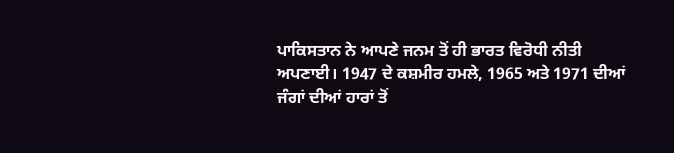ਪਾਕਿਸਤਾਨ ਨੇ ਆਪਣੇ ਜਨਮ ਤੋਂ ਹੀ ਭਾਰਤ ਵਿਰੋਧੀ ਨੀਤੀ ਅਪਣਾਈ। 1947 ਦੇ ਕਸ਼ਮੀਰ ਹਮਲੇ, 1965 ਅਤੇ 1971 ਦੀਆਂ ਜੰਗਾਂ ਦੀਆਂ ਹਾਰਾਂ ਤੋਂ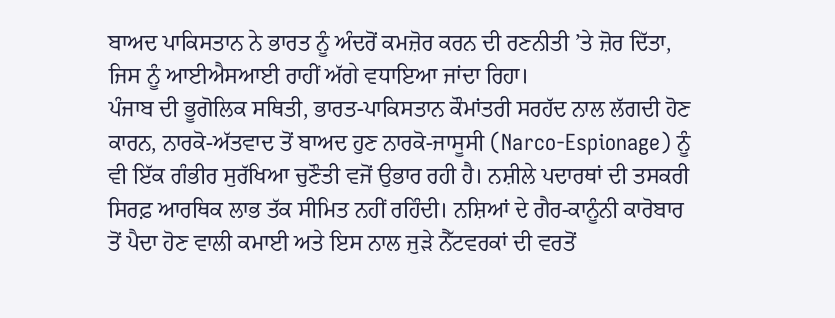ਬਾਅਦ ਪਾਕਿਸਤਾਨ ਨੇ ਭਾਰਤ ਨੂੰ ਅੰਦਰੋਂ ਕਮਜ਼ੋਰ ਕਰਨ ਦੀ ਰਣਨੀਤੀ ’ਤੇ ਜ਼ੋਰ ਦਿੱਤਾ, ਜਿਸ ਨੂੰ ਆਈਐਸਆਈ ਰਾਹੀਂ ਅੱਗੇ ਵਧਾਇਆ ਜਾਂਦਾ ਰਿਹਾ।
ਪੰਜਾਬ ਦੀ ਭੂਗੋਲਿਕ ਸਥਿਤੀ, ਭਾਰਤ-ਪਾਕਿਸਤਾਨ ਕੌਮਾਂਤਰੀ ਸਰਹੱਦ ਨਾਲ ਲੱਗਦੀ ਹੋਣ ਕਾਰਨ, ਨਾਰਕੋ-ਅੱਤਵਾਦ ਤੋਂ ਬਾਅਦ ਹੁਣ ਨਾਰਕੋ-ਜਾਸੂਸੀ (Narco-Espionage) ਨੂੰ ਵੀ ਇੱਕ ਗੰਭੀਰ ਸੁਰੱਖਿਆ ਚੁਣੌਤੀ ਵਜੋਂ ਉਭਾਰ ਰਹੀ ਹੈ। ਨਸ਼ੀਲੇ ਪਦਾਰਥਾਂ ਦੀ ਤਸਕਰੀ ਸਿਰਫ਼ ਆਰਥਿਕ ਲਾਭ ਤੱਕ ਸੀਮਿਤ ਨਹੀਂ ਰਹਿੰਦੀ। ਨਸ਼ਿਆਂ ਦੇ ਗੈਰ-ਕਾਨੂੰਨੀ ਕਾਰੋਬਾਰ ਤੋਂ ਪੈਦਾ ਹੋਣ ਵਾਲੀ ਕਮਾਈ ਅਤੇ ਇਸ ਨਾਲ ਜੁੜੇ ਨੈੱਟਵਰਕਾਂ ਦੀ ਵਰਤੋਂ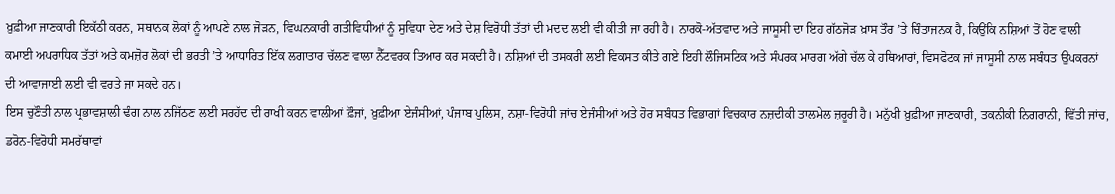ਖ਼ੁਫ਼ੀਆ ਜਾਣਕਾਰੀ ਇਕੱਠੀ ਕਰਨ, ਸਥਾਨਕ ਲੋਕਾਂ ਨੂੰ ਆਪਣੇ ਨਾਲ ਜੋੜਨ, ਵਿਘਨਕਾਰੀ ਗਤੀਵਿਧੀਆਂ ਨੂੰ ਸੁਵਿਧਾ ਦੇਣ ਅਤੇ ਦੇਸ਼ ਵਿਰੋਧੀ ਤੱਤਾਂ ਦੀ ਮਦਦ ਲਈ ਵੀ ਕੀਤੀ ਜਾ ਰਹੀ ਹੈ। ਨਾਰਕੋ-ਅੱਤਵਾਦ ਅਤੇ ਜਾਸੂਸੀ ਦਾ ਇਹ ਗੱਠਜੋੜ ਖ਼ਾਸ ਤੌਰ ’ਤੇ ਚਿੰਤਾਜਨਕ ਹੈ, ਕਿਉਂਕਿ ਨਸ਼ਿਆਂ ਤੋਂ ਹੋਣ ਵਾਲੀ ਕਮਾਈ ਅਪਰਾਧਿਕ ਤੱਤਾਂ ਅਤੇ ਕਮਜ਼ੋਰ ਲੋਕਾਂ ਦੀ ਭਰਤੀ ’ਤੇ ਆਧਾਰਿਤ ਇੱਕ ਲਗਾਤਾਰ ਚੱਲਣ ਵਾਲਾ ਨੈੱਟਵਰਕ ਤਿਆਰ ਕਰ ਸਕਦੀ ਹੈ। ਨਸ਼ਿਆਂ ਦੀ ਤਸਕਰੀ ਲਈ ਵਿਕਸਤ ਕੀਤੇ ਗਏ ਇਹੀ ਲੌਜਿਸਟਿਕ ਅਤੇ ਸੰਪਰਕ ਮਾਰਗ ਅੱਗੇ ਚੱਲ ਕੇ ਹਥਿਆਰਾਂ, ਵਿਸਫੋਟਕ ਜਾਂ ਜਾਸੂਸੀ ਨਾਲ ਸਬੰਧਤ ਉਪਕਰਨਾਂ ਦੀ ਆਵਾਜਾਈ ਲਈ ਵੀ ਵਰਤੇ ਜਾ ਸਕਦੇ ਹਨ।
ਇਸ ਚੁਣੌਤੀ ਨਾਲ ਪ੍ਰਭਾਵਸ਼ਾਲੀ ਢੰਗ ਨਾਲ ਨਜਿੱਠਣ ਲਈ ਸਰਹੱਦ ਦੀ ਰਾਖੀ ਕਰਨ ਵਾਲੀਆਂ ਫ਼ੌਜਾਂ, ਖ਼ੁਫ਼ੀਆ ਏਜੰਸੀਆਂ, ਪੰਜਾਬ ਪੁਲਿਸ, ਨਸ਼ਾ-ਵਿਰੋਧੀ ਜਾਂਚ ਏਜੰਸੀਆਂ ਅਤੇ ਹੋਰ ਸਬੰਧਤ ਵਿਭਾਗਾਂ ਵਿਚਕਾਰ ਨਜ਼ਦੀਕੀ ਤਾਲਮੇਲ ਜ਼ਰੂਰੀ ਹੈ। ਮਨੁੱਖੀ ਖ਼ੁਫ਼ੀਆ ਜਾਣਕਾਰੀ, ਤਕਨੀਕੀ ਨਿਗਰਾਨੀ, ਵਿੱਤੀ ਜਾਂਚ, ਡਰੋਨ-ਵਿਰੋਧੀ ਸਮਰੱਥਾਵਾਂ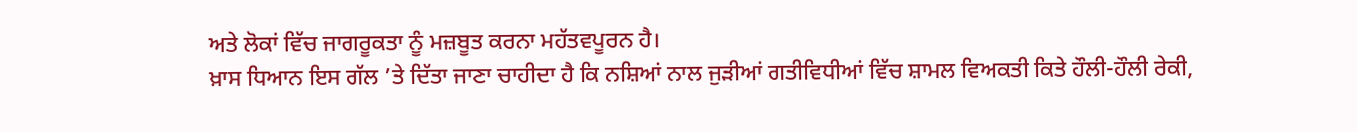ਅਤੇ ਲੋਕਾਂ ਵਿੱਚ ਜਾਗਰੂਕਤਾ ਨੂੰ ਮਜ਼ਬੂਤ ਕਰਨਾ ਮਹੱਤਵਪੂਰਨ ਹੈ।
ਖ਼ਾਸ ਧਿਆਨ ਇਸ ਗੱਲ ’ਤੇ ਦਿੱਤਾ ਜਾਣਾ ਚਾਹੀਦਾ ਹੈ ਕਿ ਨਸ਼ਿਆਂ ਨਾਲ ਜੁੜੀਆਂ ਗਤੀਵਿਧੀਆਂ ਵਿੱਚ ਸ਼ਾਮਲ ਵਿਅਕਤੀ ਕਿਤੇ ਹੌਲੀ-ਹੌਲੀ ਰੇਕੀ,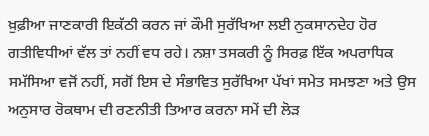ਖ਼ੁਫ਼ੀਆ ਜਾਣਕਾਰੀ ਇਕੱਠੀ ਕਰਨ ਜਾਂ ਕੌਮੀ ਸੁਰੱਖਿਆ ਲਈ ਨੁਕਸਾਨਦੇਹ ਹੋਰ ਗਤੀਵਿਧੀਆਂ ਵੱਲ ਤਾਂ ਨਹੀਂ ਵਧ ਰਹੇ। ਨਸ਼ਾ ਤਸਕਰੀ ਨੂੰ ਸਿਰਫ਼ ਇੱਕ ਅਪਰਾਧਿਕ ਸਮੱਸਿਆ ਵਜੋਂ ਨਹੀਂ, ਸਗੋਂ ਇਸ ਦੇ ਸੰਭਾਵਿਤ ਸੁਰੱਖਿਆ ਪੱਖਾਂ ਸਮੇਤ ਸਮਝਣਾ ਅਤੇ ਉਸ ਅਨੁਸਾਰ ਰੋਕਥਾਮ ਦੀ ਰਣਨੀਤੀ ਤਿਆਰ ਕਰਨਾ ਸਮੇਂ ਦੀ ਲੋੜ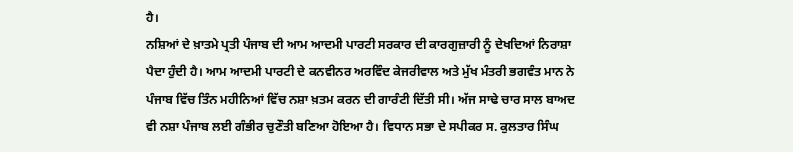ਹੈ।
ਨਸ਼ਿਆਂ ਦੇ ਖ਼ਾਤਮੇ ਪ੍ਰਤੀ ਪੰਜਾਬ ਦੀ ਆਮ ਆਦਮੀ ਪਾਰਟੀ ਸਰਕਾਰ ਦੀ ਕਾਰਗੁਜ਼ਾਰੀ ਨੂੰ ਦੇਖਦਿਆਂ ਨਿਰਾਸ਼ਾ ਪੈਦਾ ਹੁੰਦੀ ਹੈ। ਆਮ ਆਦਮੀ ਪਾਰਟੀ ਦੇ ਕਨਵੀਨਰ ਅਰਵਿੰਦ ਕੇਜਰੀਵਾਲ ਅਤੇ ਮੁੱਖ ਮੰਤਰੀ ਭਗਵੰਤ ਮਾਨ ਨੇ ਪੰਜਾਬ ਵਿੱਚ ਤਿੰਨ ਮਹੀਨਿਆਂ ਵਿੱਚ ਨਸ਼ਾ ਖ਼ਤਮ ਕਰਨ ਦੀ ਗਾਰੰਟੀ ਦਿੱਤੀ ਸੀ। ਅੱਜ ਸਾਢੇ ਚਾਰ ਸਾਲ ਬਾਅਦ ਵੀ ਨਸ਼ਾ ਪੰਜਾਬ ਲਈ ਗੰਭੀਰ ਚੁਣੌਤੀ ਬਣਿਆ ਹੋਇਆ ਹੈ। ਵਿਧਾਨ ਸਭਾ ਦੇ ਸਪੀਕਰ ਸ. ਕੁਲਤਾਰ ਸਿੰਘ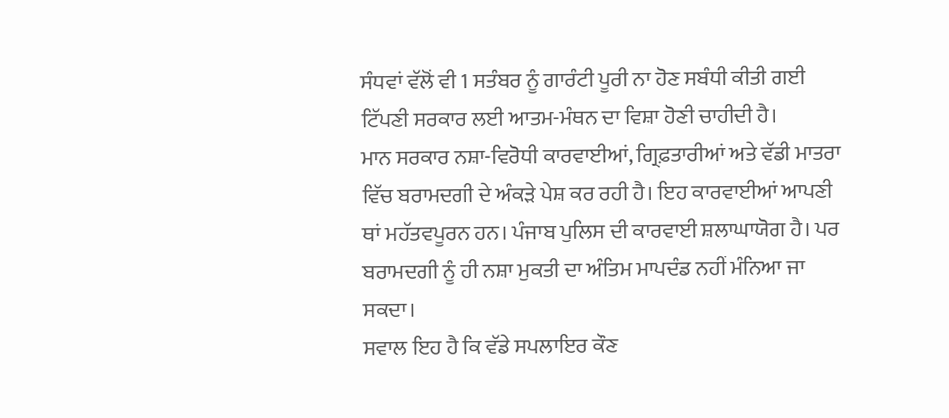ਸੰਧਵਾਂ ਵੱਲੋਂ ਵੀ 1 ਸਤੰਬਰ ਨੂੰ ਗਾਰੰਟੀ ਪੂਰੀ ਨਾ ਹੋਣ ਸਬੰਧੀ ਕੀਤੀ ਗਈ ਟਿੱਪਣੀ ਸਰਕਾਰ ਲਈ ਆਤਮ-ਮੰਥਨ ਦਾ ਵਿਸ਼ਾ ਹੋਣੀ ਚਾਹੀਦੀ ਹੈ।
ਮਾਨ ਸਰਕਾਰ ਨਸ਼ਾ-ਵਿਰੋਧੀ ਕਾਰਵਾਈਆਂ, ਗ੍ਰਿਫ਼ਤਾਰੀਆਂ ਅਤੇ ਵੱਡੀ ਮਾਤਰਾ ਵਿੱਚ ਬਰਾਮਦਗੀ ਦੇ ਅੰਕੜੇ ਪੇਸ਼ ਕਰ ਰਹੀ ਹੈ। ਇਹ ਕਾਰਵਾਈਆਂ ਆਪਣੀ ਥਾਂ ਮਹੱਤਵਪੂਰਨ ਹਨ। ਪੰਜਾਬ ਪੁਲਿਸ ਦੀ ਕਾਰਵਾਈ ਸ਼ਲਾਘਾਯੋਗ ਹੈ। ਪਰ ਬਰਾਮਦਗੀ ਨੂੰ ਹੀ ਨਸ਼ਾ ਮੁਕਤੀ ਦਾ ਅੰਤਿਮ ਮਾਪਦੰਡ ਨਹੀਂ ਮੰਨਿਆ ਜਾ ਸਕਦਾ।
ਸਵਾਲ ਇਹ ਹੈ ਕਿ ਵੱਡੇ ਸਪਲਾਇਰ ਕੌਣ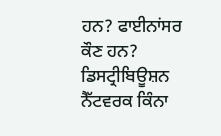ਹਨ? ਫਾਈਨਾਂਸਰ ਕੌਣ ਹਨ? ਡਿਸਟ੍ਰੀਬਿਊਸ਼ਨ ਨੈੱਟਵਰਕ ਕਿੰਨਾ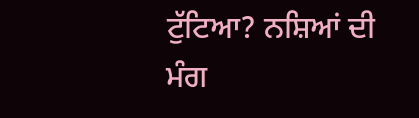ਟੁੱਟਿਆ? ਨਸ਼ਿਆਂ ਦੀ ਮੰਗ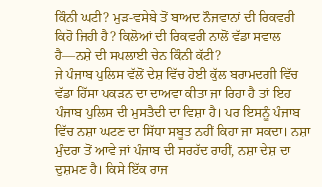ਕਿੰਨੀ ਘਟੀ? ਮੁੜ-ਵਸੇਬੇ ਤੋਂ ਬਾਅਦ ਨੌਜਵਾਨਾਂ ਦੀ ਰਿਕਵਰੀ ਕਿਹੋ ਜਿਹੀ ਹੈ? ਕਿਲੋਆਂ ਦੀ ਰਿਕਵਰੀ ਨਾਲੋਂ ਵੱਡਾ ਸਵਾਲ ਹੈ—ਨਸ਼ੇ ਦੀ ਸਪਲਾਈ ਚੇਨ ਕਿੰਨੀ ਕੱਟੀ?
ਜੇ ਪੰਜਾਬ ਪੁਲਿਸ ਵੱਲੋਂ ਦੇਸ਼ ਵਿੱਚ ਹੋਈ ਕੁੱਲ ਬਰਾਮਦਗੀ ਵਿੱਚ ਵੱਡਾ ਹਿੱਸਾ ਪਕੜਨ ਦਾ ਦਾਅਵਾ ਕੀਤਾ ਜਾ ਰਿਹਾ ਹੈ ਤਾਂ ਇਹ ਪੰਜਾਬ ਪੁਲਿਸ ਦੀ ਮੁਸਤੈਦੀ ਦਾ ਵਿਸ਼ਾ ਹੈ। ਪਰ ਇਸਨੂੰ ਪੰਜਾਬ ਵਿੱਚ ਨਸ਼ਾ ਘਟਣ ਦਾ ਸਿੱਧਾ ਸਬੂਤ ਨਹੀਂ ਕਿਹਾ ਜਾ ਸਕਦਾ। ਨਸ਼ਾ ਮੁੰਦਰਾ ਤੋਂ ਆਵੇ ਜਾਂ ਪੰਜਾਬ ਦੀ ਸਰਹੱਦ ਰਾਹੀਂ, ਨਸ਼ਾ ਦੇਸ਼ ਦਾ ਦੁਸ਼ਮਣ ਹੈ। ਕਿਸੇ ਇੱਕ ਰਾਜ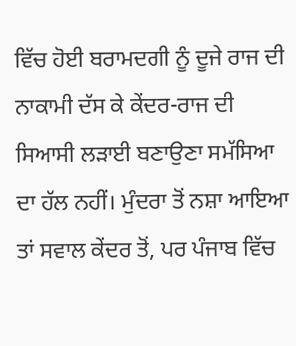ਵਿੱਚ ਹੋਈ ਬਰਾਮਦਗੀ ਨੂੰ ਦੂਜੇ ਰਾਜ ਦੀ ਨਾਕਾਮੀ ਦੱਸ ਕੇ ਕੇਂਦਰ-ਰਾਜ ਦੀ ਸਿਆਸੀ ਲੜਾਈ ਬਣਾਉਣਾ ਸਮੱਸਿਆ ਦਾ ਹੱਲ ਨਹੀਂ। ਮੁੰਦਰਾ ਤੋਂ ਨਸ਼ਾ ਆਇਆ ਤਾਂ ਸਵਾਲ ਕੇਂਦਰ ਤੋਂ, ਪਰ ਪੰਜਾਬ ਵਿੱਚ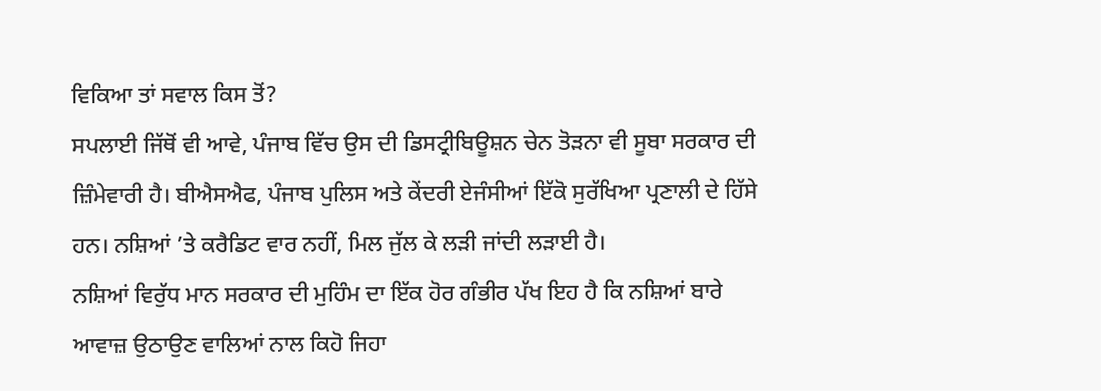ਵਿਕਿਆ ਤਾਂ ਸਵਾਲ ਕਿਸ ਤੋਂ?
ਸਪਲਾਈ ਜਿੱਥੋਂ ਵੀ ਆਵੇ, ਪੰਜਾਬ ਵਿੱਚ ਉਸ ਦੀ ਡਿਸਟ੍ਰੀਬਿਊਸ਼ਨ ਚੇਨ ਤੋੜਨਾ ਵੀ ਸੂਬਾ ਸਰਕਾਰ ਦੀ ਜ਼ਿੰਮੇਵਾਰੀ ਹੈ। ਬੀਐਸਐਫ, ਪੰਜਾਬ ਪੁਲਿਸ ਅਤੇ ਕੇਂਦਰੀ ਏਜੰਸੀਆਂ ਇੱਕੋ ਸੁਰੱਖਿਆ ਪ੍ਰਣਾਲੀ ਦੇ ਹਿੱਸੇ ਹਨ। ਨਸ਼ਿਆਂ ’ਤੇ ਕਰੈਡਿਟ ਵਾਰ ਨਹੀਂ, ਮਿਲ ਜੁੱਲ ਕੇ ਲੜੀ ਜਾਂਦੀ ਲੜਾਈ ਹੈ।
ਨਸ਼ਿਆਂ ਵਿਰੁੱਧ ਮਾਨ ਸਰਕਾਰ ਦੀ ਮੁਹਿੰਮ ਦਾ ਇੱਕ ਹੋਰ ਗੰਭੀਰ ਪੱਖ ਇਹ ਹੈ ਕਿ ਨਸ਼ਿਆਂ ਬਾਰੇ ਆਵਾਜ਼ ਉਠਾਉਣ ਵਾਲਿਆਂ ਨਾਲ ਕਿਹੋ ਜਿਹਾ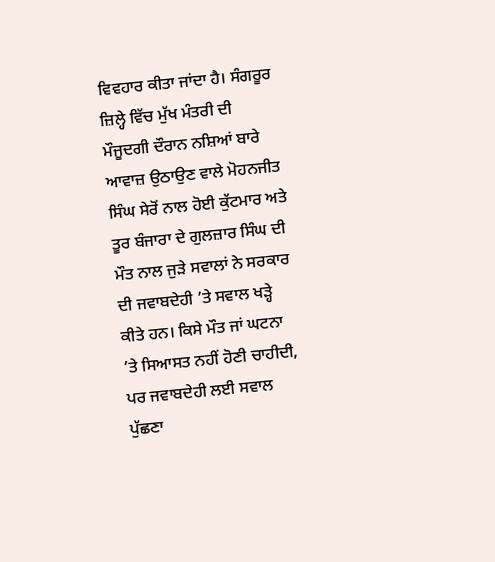ਵਿਵਹਾਰ ਕੀਤਾ ਜਾਂਦਾ ਹੈ। ਸੰਗਰੂਰ ਜ਼ਿਲ੍ਹੇ ਵਿੱਚ ਮੁੱਖ ਮੰਤਰੀ ਦੀ ਮੌਜੂਦਗੀ ਦੌਰਾਨ ਨਸ਼ਿਆਂ ਬਾਰੇ ਆਵਾਜ਼ ਉਠਾਉਣ ਵਾਲੇ ਮੋਹਨਜੀਤ ਸਿੰਘ ਸੇਰੋਂ ਨਾਲ ਹੋਈ ਕੁੱਟਮਾਰ ਅਤੇ ਤੂਰ ਬੰਜਾਰਾ ਦੇ ਗੁਲਜ਼ਾਰ ਸਿੰਘ ਦੀ ਮੌਤ ਨਾਲ ਜੁੜੇ ਸਵਾਲਾਂ ਨੇ ਸਰਕਾਰ ਦੀ ਜਵਾਬਦੇਹੀ ’ਤੇ ਸਵਾਲ ਖੜ੍ਹੇ ਕੀਤੇ ਹਨ। ਕਿਸੇ ਮੌਤ ਜਾਂ ਘਟਨਾ ’ਤੇ ਸਿਆਸਤ ਨਹੀਂ ਹੋਣੀ ਚਾਹੀਦੀ, ਪਰ ਜਵਾਬਦੇਹੀ ਲਈ ਸਵਾਲ ਪੁੱਛਣਾ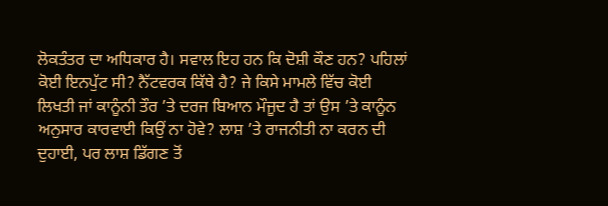ਲੋਕਤੰਤਰ ਦਾ ਅਧਿਕਾਰ ਹੈ। ਸਵਾਲ ਇਹ ਹਨ ਕਿ ਦੋਸ਼ੀ ਕੌਣ ਹਨ? ਪਹਿਲਾਂ ਕੋਈ ਇਨਪੁੱਟ ਸੀ? ਨੈੱਟਵਰਕ ਕਿੱਥੇ ਹੈ? ਜੇ ਕਿਸੇ ਮਾਮਲੇ ਵਿੱਚ ਕੋਈ ਲਿਖਤੀ ਜਾਂ ਕਾਨੂੰਨੀ ਤੌਰ ’ਤੇ ਦਰਜ ਬਿਆਨ ਮੌਜੂਦ ਹੈ ਤਾਂ ਉਸ ’ਤੇ ਕਾਨੂੰਨ ਅਨੁਸਾਰ ਕਾਰਵਾਈ ਕਿਉਂ ਨਾ ਹੋਵੇ? ਲਾਸ਼ ’ਤੇ ਰਾਜਨੀਤੀ ਨਾ ਕਰਨ ਦੀ ਦੁਹਾਈ, ਪਰ ਲਾਸ਼ ਡਿੱਗਣ ਤੋਂ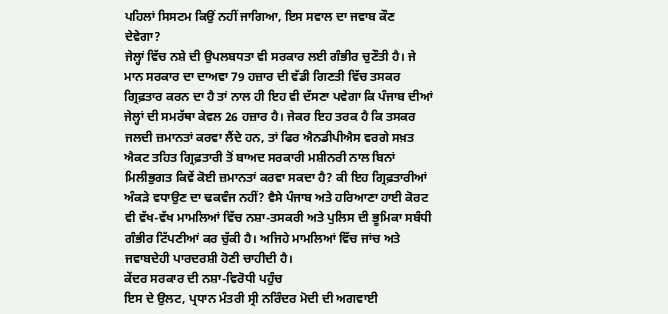ਪਹਿਲਾਂ ਸਿਸਟਮ ਕਿਉਂ ਨਹੀਂ ਜਾਗਿਆ, ਇਸ ਸਵਾਲ ਦਾ ਜਵਾਬ ਕੌਣ ਦੇਵੇਗਾ?
ਜੇਲ੍ਹਾਂ ਵਿੱਚ ਨਸ਼ੇ ਦੀ ਉਪਲਬਧਤਾ ਵੀ ਸਰਕਾਰ ਲਈ ਗੰਭੀਰ ਚੁਣੌਤੀ ਹੈ। ਜੇ ਮਾਨ ਸਰਕਾਰ ਦਾ ਦਾਅਵਾ 79 ਹਜ਼ਾਰ ਦੀ ਵੱਡੀ ਗਿਣਤੀ ਵਿੱਚ ਤਸਕਰ ਗ੍ਰਿਫ਼ਤਾਰ ਕਰਨ ਦਾ ਹੈ ਤਾਂ ਨਾਲ ਹੀ ਇਹ ਵੀ ਦੱਸਣਾ ਪਵੇਗਾ ਕਿ ਪੰਜਾਬ ਦੀਆਂ ਜੇਲ੍ਹਾਂ ਦੀ ਸਮਰੱਥਾ ਕੇਵਲ 26 ਹਜ਼ਾਰ ਹੈ। ਜੇਕਰ ਇਹ ਤਰਕ ਹੈ ਕਿ ਤਸਕਰ ਜਲਦੀ ਜ਼ਮਾਨਤਾਂ ਕਰਵਾ ਲੈਂਦੇ ਹਨ, ਤਾਂ ਫਿਰ ਐਨਡੀਪੀਐਸ ਵਰਗੇ ਸਖ਼ਤ ਐਕਟ ਤਹਿਤ ਗ੍ਰਿਫ਼ਤਾਰੀ ਤੋਂ ਬਾਅਦ ਸਰਕਾਰੀ ਮਸ਼ੀਨਰੀ ਨਾਲ ਬਿਨਾਂ ਮਿਲੀਭੁਗਤ ਕਿਵੇਂ ਕੋਈ ਜ਼ਮਾਨਤਾਂ ਕਰਵਾ ਸਕਦਾ ਹੈ? ਕੀ ਇਹ ਗ੍ਰਿਫ਼ਤਾਰੀਆਂ ਅੰਕੜੇ ਵਧਾਉਣ ਦਾ ਢਕਵੰਜ ਨਹੀਂ? ਵੈਸੇ ਪੰਜਾਬ ਅਤੇ ਹਰਿਆਣਾ ਹਾਈ ਕੋਰਟ ਵੀ ਵੱਖ-ਵੱਖ ਮਾਮਲਿਆਂ ਵਿੱਚ ਨਸ਼ਾ-ਤਸਕਰੀ ਅਤੇ ਪੁਲਿਸ ਦੀ ਭੂਮਿਕਾ ਸਬੰਧੀ ਗੰਭੀਰ ਟਿੱਪਣੀਆਂ ਕਰ ਚੁੱਕੀ ਹੈ। ਅਜਿਹੇ ਮਾਮਲਿਆਂ ਵਿੱਚ ਜਾਂਚ ਅਤੇ ਜਵਾਬਦੇਹੀ ਪਾਰਦਰਸ਼ੀ ਹੋਣੀ ਚਾਹੀਦੀ ਹੈ।
ਕੇਂਦਰ ਸਰਕਾਰ ਦੀ ਨਸ਼ਾ-ਵਿਰੋਧੀ ਪਹੁੰਚ
ਇਸ ਦੇ ਉਲਟ, ਪ੍ਰਧਾਨ ਮੰਤਰੀ ਸ੍ਰੀ ਨਰਿੰਦਰ ਮੋਦੀ ਦੀ ਅਗਵਾਈ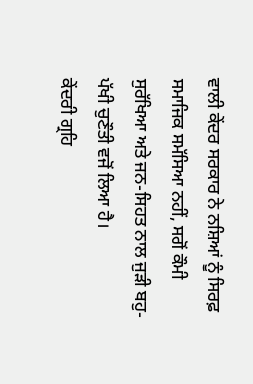ਵਾਲੀ ਕੇਂਦਰ ਸਰਕਾਰ ਨੇ ਨਸ਼ਿਆਂ ਨੂੰ ਸਿਰਫ਼ ਸਮਾਜਿਕ ਸਮੱਸਿਆ ਨਹੀਂ, ਸਗੋਂ ਕੌਮੀ ਸੁਰੱਖਿਆ ਅਤੇ ਜਨ-ਸਿਹਤ ਨਾਲ ਜੁੜੀ ਬਹੁ-ਪੱਖੀ ਚੁਣੌਤੀ ਵਜੋਂ ਲਿਆ ਹੈ।
ਕੇਂਦਰੀ ਗ੍ਰਹਿ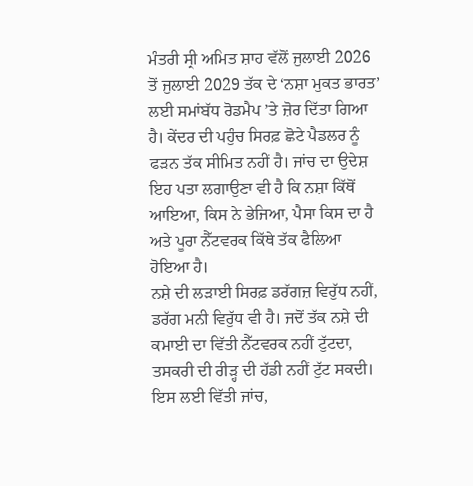ਮੰਤਰੀ ਸ੍ਰੀ ਅਮਿਤ ਸ਼ਾਹ ਵੱਲੋਂ ਜੁਲਾਈ 2026 ਤੋਂ ਜੁਲਾਈ 2029 ਤੱਕ ਦੇ ‘ਨਸ਼ਾ ਮੁਕਤ ਭਾਰਤ’ ਲਈ ਸਮਾਂਬੱਧ ਰੋਡਮੈਪ ’ਤੇ ਜ਼ੋਰ ਦਿੱਤਾ ਗਿਆ ਹੈ। ਕੇਂਦਰ ਦੀ ਪਹੁੰਚ ਸਿਰਫ਼ ਛੋਟੇ ਪੈਡਲਰ ਨੂੰ ਫੜਨ ਤੱਕ ਸੀਮਿਤ ਨਹੀਂ ਹੈ। ਜਾਂਚ ਦਾ ਉਦੇਸ਼ ਇਹ ਪਤਾ ਲਗਾਉਣਾ ਵੀ ਹੈ ਕਿ ਨਸ਼ਾ ਕਿੱਥੋਂ ਆਇਆ, ਕਿਸ ਨੇ ਭੇਜਿਆ, ਪੈਸਾ ਕਿਸ ਦਾ ਹੈ ਅਤੇ ਪੂਰਾ ਨੈੱਟਵਰਕ ਕਿੱਥੇ ਤੱਕ ਫੈਲਿਆ ਹੋਇਆ ਹੈ।
ਨਸ਼ੇ ਦੀ ਲੜਾਈ ਸਿਰਫ਼ ਡਰੱਗਜ਼ ਵਿਰੁੱਧ ਨਹੀਂ, ਡਰੱਗ ਮਨੀ ਵਿਰੁੱਧ ਵੀ ਹੈ। ਜਦੋਂ ਤੱਕ ਨਸ਼ੇ ਦੀ ਕਮਾਈ ਦਾ ਵਿੱਤੀ ਨੈੱਟਵਰਕ ਨਹੀਂ ਟੁੱਟਦਾ, ਤਸਕਰੀ ਦੀ ਰੀੜ੍ਹ ਦੀ ਹੱਡੀ ਨਹੀਂ ਟੁੱਟ ਸਕਦੀ। ਇਸ ਲਈ ਵਿੱਤੀ ਜਾਂਚ,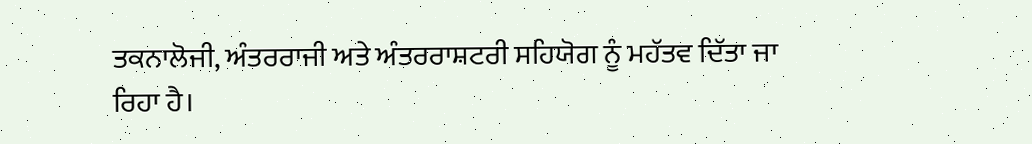ਤਕਨਾਲੋਜੀ, ਅੰਤਰਰਾਜੀ ਅਤੇ ਅੰਤਰਰਾਸ਼ਟਰੀ ਸਹਿਯੋਗ ਨੂੰ ਮਹੱਤਵ ਦਿੱਤਾ ਜਾ ਰਿਹਾ ਹੈ।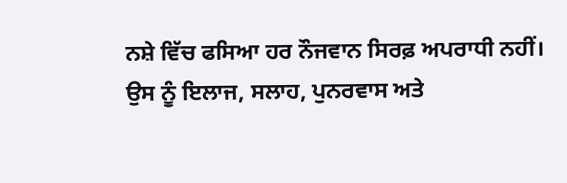ਨਸ਼ੇ ਵਿੱਚ ਫਸਿਆ ਹਰ ਨੌਜਵਾਨ ਸਿਰਫ਼ ਅਪਰਾਧੀ ਨਹੀਂ। ਉਸ ਨੂੰ ਇਲਾਜ, ਸਲਾਹ, ਪੁਨਰਵਾਸ ਅਤੇ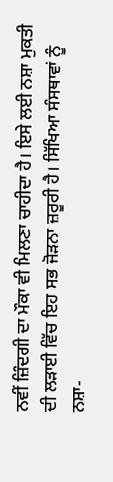ਨਵੀਂ ਜ਼ਿੰਦਗੀ ਦਾ ਮੌਕਾ ਵੀ ਮਿਲਣਾ ਚਾਹੀਦਾ ਹੈ। ਇਸੇ ਲਈ ਨਸ਼ਾ ਮੁਕਤੀ ਦੀ ਲੜਾਈ ਵਿੱਚ ਇਹ ਸਭ ਜੋੜਨਾ ਜ਼ਰੂਰੀ ਹੈ। ਸਿੱਖਿਆ ਸੰਸਥਾਵਾਂ ਨੂੰ ਨਸ਼ਾ-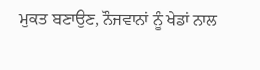ਮੁਕਤ ਬਣਾਉਣ, ਨੌਜਵਾਨਾਂ ਨੂੰ ਖੇਡਾਂ ਨਾਲ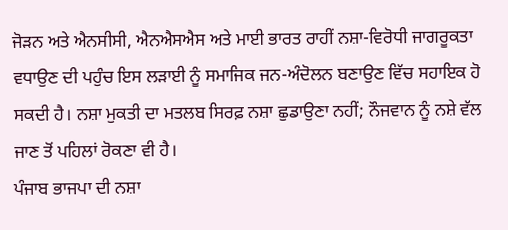ਜੋੜਨ ਅਤੇ ਐਨਸੀਸੀ, ਐਨਐਸਐਸ ਅਤੇ ਮਾਈ ਭਾਰਤ ਰਾਹੀਂ ਨਸ਼ਾ-ਵਿਰੋਧੀ ਜਾਗਰੂਕਤਾ ਵਧਾਉਣ ਦੀ ਪਹੁੰਚ ਇਸ ਲੜਾਈ ਨੂੰ ਸਮਾਜਿਕ ਜਨ-ਅੰਦੋਲਨ ਬਣਾਉਣ ਵਿੱਚ ਸਹਾਇਕ ਹੋ ਸਕਦੀ ਹੈ। ਨਸ਼ਾ ਮੁਕਤੀ ਦਾ ਮਤਲਬ ਸਿਰਫ਼ ਨਸ਼ਾ ਛੁਡਾਉਣਾ ਨਹੀਂ; ਨੌਜਵਾਨ ਨੂੰ ਨਸ਼ੇ ਵੱਲ ਜਾਣ ਤੋਂ ਪਹਿਲਾਂ ਰੋਕਣਾ ਵੀ ਹੈ।
ਪੰਜਾਬ ਭਾਜਪਾ ਦੀ ਨਸ਼ਾ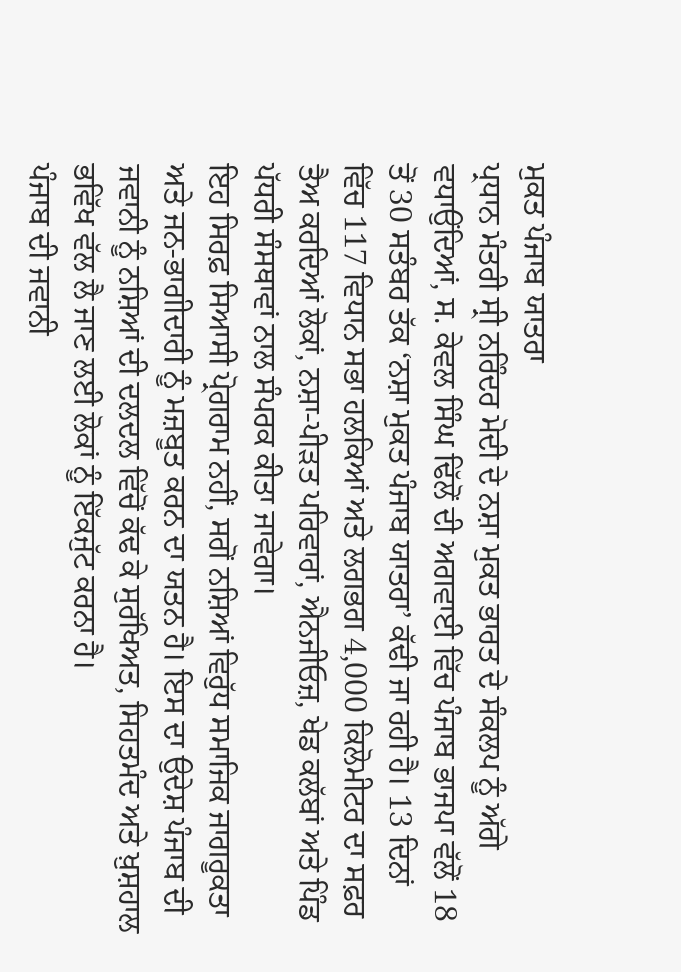ਮੁਕਤ ਪੰਜਾਬ ਯਾਤਰਾ
ਪ੍ਰਧਾਨ ਮੰਤਰੀ ਸ੍ਰੀ ਨਰਿੰਦਰ ਮੋਦੀ ਦੇ ਨਸ਼ਾ ਮੁਕਤ ਭਾਰਤ ਦੇ ਸੰਕਲਪ ਨੂੰ ਅੱਗੇ ਵਧਾਉਂਦਿਆਂ, ਸ. ਕੇਵਲ ਸਿੰਘ ਢਿੱਲੋਂ ਦੀ ਅਗਵਾਈ ਵਿੱਚ ਪੰਜਾਬ ਭਾਜਪਾ ਵੱਲੋਂ 18 ਤੋਂ 30 ਸਤੰਬਰ ਤੱਕ ‘ਨਸ਼ਾ ਮੁਕਤ ਪੰਜਾਬ ਯਾਤਰਾ’ ਕੱਢੀ ਜਾ ਰਹੀ ਹੈ। 13 ਦਿਨਾਂ ਵਿੱਚ 117 ਵਿਧਾਨ ਸਭਾ ਹਲਕਿਆਂ ਅਤੇ ਲਗਭਗ 4,000 ਕਿਲੋਮੀਟਰ ਦਾ ਸਫ਼ਰ ਤੈਅ ਕਰਦਿਆਂ ਲੋਕਾਂ, ਨਸ਼ਾ-ਪੀੜਤ ਪਰਿਵਾਰਾਂ, ਐਨਜੀਓਜ਼, ਖੇਡ ਕਲੱਬਾਂ ਅਤੇ ਪਿੰਡ ਪੱਧਰੀ ਸੰਸਥਾਵਾਂ ਨਾਲ ਸੰਪਰਕ ਕੀਤਾ ਜਾਵੇਗਾ।
ਇਹ ਸਿਰਫ਼ ਸਿਆਸੀ ਪ੍ਰੋਗਰਾਮ ਨਹੀਂ, ਸਗੋਂ ਨਸ਼ਿਆਂ ਵਿਰੁੱਧ ਸਮਾਜਿਕ ਜਾਗਰੂਕਤਾ ਅਤੇ ਜਨ-ਭਾਗੀਦਾਰੀ ਨੂੰ ਮਜ਼ਬੂਤ ਕਰਨ ਦਾ ਯਤਨ ਹੈ। ਇਸ ਦਾ ਉਦੇਸ਼ ਪੰਜਾਬ ਦੀ ਜਵਾਨੀ ਨੂੰ ਨਸ਼ਿਆਂ ਦੀ ਦਲਦਲ ਵਿੱਚੋਂ ਕੱਢ ਕੇ ਸੁਰੱਖਿਅਤ, ਸਿਹਤਮੰਦ ਅਤੇ ਖ਼ੁਸ਼ਹਾਲ ਭਵਿੱਖ ਵੱਲ ਲੈ ਜਾਣ ਲਈ ਲੋਕਾਂ ਨੂੰ ਇੱਕਜੁੱਟ ਕਰਨਾ ਹੈ।
ਪੰਜਾਬ ਦੀ ਜਵਾਨੀ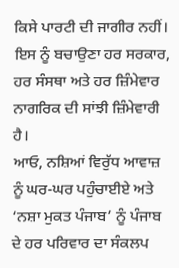ਕਿਸੇ ਪਾਰਟੀ ਦੀ ਜਾਗੀਰ ਨਹੀਂ। ਇਸ ਨੂੰ ਬਚਾਉਣਾ ਹਰ ਸਰਕਾਰ, ਹਰ ਸੰਸਥਾ ਅਤੇ ਹਰ ਜ਼ਿੰਮੇਵਾਰ ਨਾਗਰਿਕ ਦੀ ਸਾਂਝੀ ਜ਼ਿੰਮੇਵਾਰੀ ਹੈ।
ਆਓ, ਨਸ਼ਿਆਂ ਵਿਰੁੱਧ ਆਵਾਜ਼ ਨੂੰ ਘਰ-ਘਰ ਪਹੁੰਚਾਈਏ ਅਤੇ ‘ਨਸ਼ਾ ਮੁਕਤ ਪੰਜਾਬ’ ਨੂੰ ਪੰਜਾਬ ਦੇ ਹਰ ਪਰਿਵਾਰ ਦਾ ਸੰਕਲਪ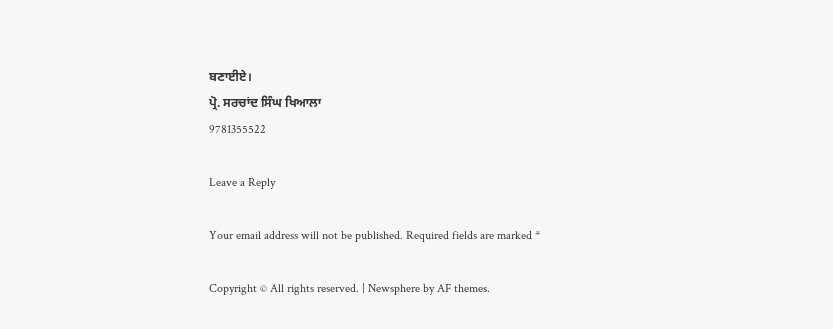ਬਣਾਈਏ।
ਪ੍ਰੋ. ਸਰਚਾਂਦ ਸਿੰਘ ਖਿਆਲਾ
9781355522

Leave a Reply

Your email address will not be published. Required fields are marked *

Copyright © All rights reserved. | Newsphere by AF themes.